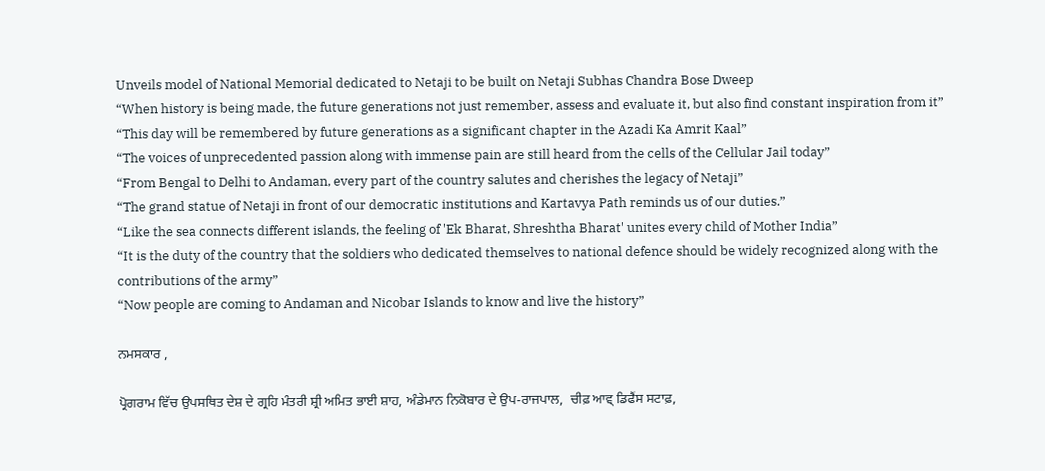Unveils model of National Memorial dedicated to Netaji to be built on Netaji Subhas Chandra Bose Dweep
“When history is being made, the future generations not just remember, assess and evaluate it, but also find constant inspiration from it”
“This day will be remembered by future generations as a significant chapter in the Azadi Ka Amrit Kaal”
“The voices of unprecedented passion along with immense pain are still heard from the cells of the Cellular Jail today”
“From Bengal to Delhi to Andaman, every part of the country salutes and cherishes the legacy of Netaji”
“The grand statue of Netaji in front of our democratic institutions and Kartavya Path reminds us of our duties.”
“Like the sea connects different islands, the feeling of 'Ek Bharat, Shreshtha Bharat' unites every child of Mother India”
“It is the duty of the country that the soldiers who dedicated themselves to national defence should be widely recognized along with the contributions of the army”
“Now people are coming to Andaman and Nicobar Islands to know and live the history”

ਨਮਸਕਾਰ ,

ਪ੍ਰੋਗਰਾਮ ਵਿੱਚ ਉਪਸਥਿਤ ਦੇਸ਼ ਦੇ ਗ੍ਰਹਿ ਮੰਤਰੀ ਸ਼੍ਰੀ ਅਮਿਤ ਭਾਈ ਸ਼ਾਹ, ਅੰਡੇਮਾਨ ਨਿਕੋਬਾਰ ਦੇ ਉਪ-ਰਾਜਪਾਲ,  ਚੀਫ਼ ਆਵ੍ ਡਿਫੈਂਸ ਸਟਾਫ਼,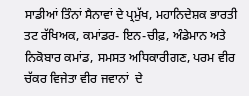ਸਾਡੀਆਂ ਤਿੰਨਾਂ ਸੈਨਾਵਾਂ ਦੇ ਪ੍ਰਮੁੱਖ, ਮਹਾਨਿਦੇਸ਼ਕ ਭਾਰਤੀ ਤਟ ਰੱਖਿਅਕ, ਕਮਾਂਡਰ- ਇਨ-ਚੀਫ਼, ਅੰਡੇਮਾਨ ਅਤੇ ਨਿਕੋਬਾਰ ਕਮਾਂਡ, ਸਮਸਤ ਅਧਿਕਾਰੀਗਣ, ਪਰਮ ਵੀਰ ਚੱਕਰ ਵਿਜੇਤਾ ਵੀਰ ਜਵਾਨਾਂ  ਦੇ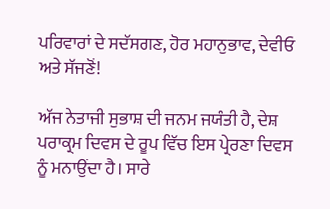ਪਰਿਵਾਰਾਂ ਦੇ ਸਦੱਸਗਣ, ਹੋਰ ਮਹਾਨੁਭਾਵ, ਦੇਵੀਓ ਅਤੇ ਸੱਜਣੋਂ!

ਅੱਜ ਨੇਤਾਜੀ ਸੁਭਾਸ਼ ਦੀ ਜਨਮ ਜਯੰਤੀ ਹੈ, ਦੇਸ਼ ਪਰਾਕ੍ਰਮ ਦਿਵਸ ਦੇ ਰੂਪ ਵਿੱਚ ਇਸ ਪ੍ਰੇਰਣਾ ਦਿਵਸ ਨੂੰ ਮਨਾਉਂਦਾ ਹੈ। ਸਾਰੇ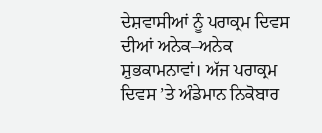ਦੇਸ਼ਵਾਸੀਆਂ ਨੂੰ ਪਰਾਕ੍ਰਮ ਦਿਵਸ ਦੀਆਂ ਅਨੇਕ–ਅਨੇਕ ਸ਼ੁਭਕਾਮਨਾਵਾਂ। ਅੱਜ ਪਰਾਕ੍ਰਮ ਦਿਵਸ ’ਤੇ ਅੰਡੇਮਾਨ ਨਿਕੋਬਾਰ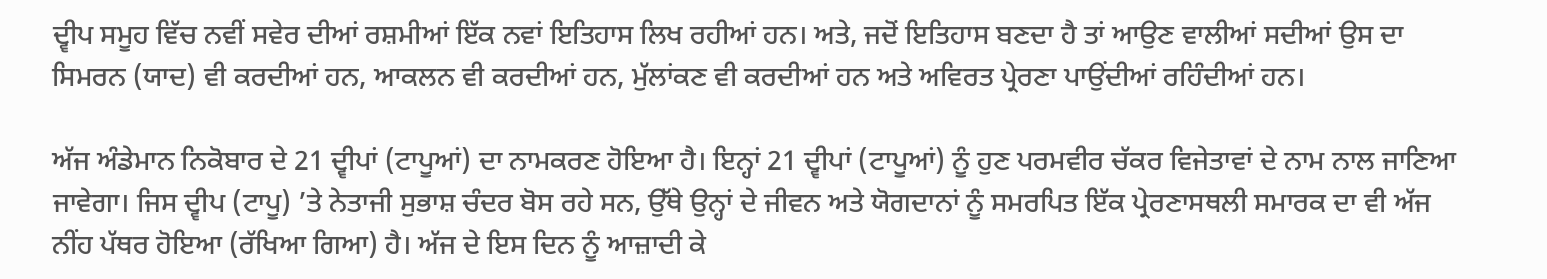ਦ੍ਵੀਪ ਸਮੂਹ ਵਿੱਚ ਨਵੀਂ ਸਵੇਰ ਦੀਆਂ ਰਸ਼ਮੀਆਂ ਇੱਕ ਨਵਾਂ ਇਤਿਹਾਸ ਲਿਖ ਰਹੀਆਂ ਹਨ। ਅਤੇ, ਜਦੋਂ ਇਤਿਹਾਸ ਬਣਦਾ ਹੈ ਤਾਂ ਆਉਣ ਵਾਲੀਆਂ ਸਦੀਆਂ ਉਸ ਦਾ ਸਿਮਰਨ (ਯਾਦ) ਵੀ ਕਰਦੀਆਂ ਹਨ, ਆਕਲਨ ਵੀ ਕਰਦੀਆਂ ਹਨ, ਮੁੱਲਾਂਕਣ ਵੀ ਕਰਦੀਆਂ ਹਨ ਅਤੇ ਅਵਿਰਤ ਪ੍ਰੇਰਣਾ ਪਾਉਂਦੀਆਂ ਰਹਿੰਦੀਆਂ ਹਨ।

ਅੱਜ ਅੰਡੇਮਾਨ ਨਿਕੋਬਾਰ ਦੇ 21 ਦ੍ਵੀਪਾਂ (ਟਾਪੂਆਂ) ਦਾ ਨਾਮਕਰਣ ਹੋਇਆ ਹੈ। ਇਨ੍ਹਾਂ 21 ਦ੍ਵੀਪਾਂ (ਟਾਪੂਆਂ) ਨੂੰ ਹੁਣ ਪਰਮਵੀਰ ਚੱਕਰ ਵਿਜੇਤਾਵਾਂ ਦੇ ਨਾਮ ਨਾਲ ਜਾਣਿਆ ਜਾਵੇਗਾ। ਜਿਸ ਦ੍ਵੀਪ (ਟਾਪੂ) ’ਤੇ ਨੇਤਾਜੀ ਸੁਭਾਸ਼ ਚੰਦਰ ਬੋਸ ਰਹੇ ਸਨ, ਉੱਥੇ ਉਨ੍ਹਾਂ ਦੇ ਜੀਵਨ ਅਤੇ ਯੋਗਦਾਨਾਂ ਨੂੰ ਸਮਰਪਿਤ ਇੱਕ ਪ੍ਰੇਰਣਾਸਥਲੀ ਸਮਾਰਕ ਦਾ ਵੀ ਅੱਜ ਨੀਂਹ ਪੱਥਰ ਹੋਇਆ (ਰੱਖਿਆ ਗਿਆ) ਹੈ। ਅੱਜ ਦੇ ਇਸ ਦਿਨ ਨੂੰ ਆਜ਼ਾਦੀ ਕੇ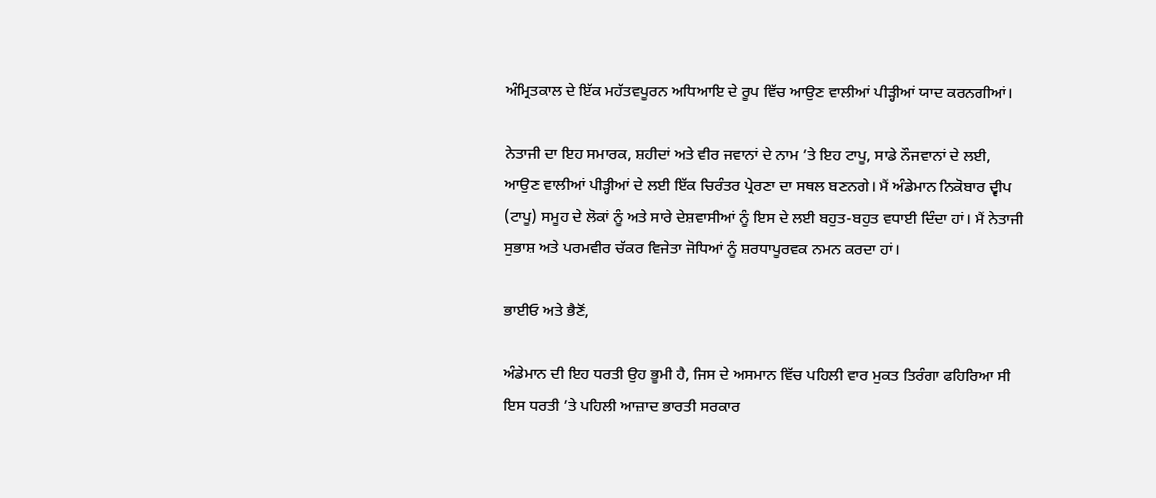ਅੰਮ੍ਰਿਤਕਾਲ ਦੇ ਇੱਕ ਮਹੱਤਵਪੂਰਨ ਅਧਿਆਇ ਦੇ ਰੂਪ ਵਿੱਚ ਆਉਣ ਵਾਲੀਆਂ ਪੀੜ੍ਹੀਆਂ ਯਾਦ ਕਰਨਗੀਆਂ।

ਨੇਤਾਜੀ ਦਾ ਇਹ ਸਮਾਰਕ, ਸ਼ਹੀਦਾਂ ਅਤੇ ਵੀਰ ਜਵਾਨਾਂ ਦੇ ਨਾਮ ’ਤੇ ਇਹ ਟਾਪੂ, ਸਾਡੇ ਨੌਜਵਾਨਾਂ ਦੇ ਲਈ, ਆਉਣ ਵਾਲੀਆਂ ਪੀੜ੍ਹੀਆਂ ਦੇ ਲਈ ਇੱਕ ਚਿਰੰਤਰ ਪ੍ਰੇਰਣਾ ਦਾ ਸਥਲ ਬਣਨਗੇ। ਮੈਂ ਅੰਡੇਮਾਨ ਨਿਕੋਬਾਰ ਦ੍ਵੀਪ (ਟਾਪੂ) ਸਮੂਹ ਦੇ ਲੋਕਾਂ ਨੂੰ ਅਤੇ ਸਾਰੇ ਦੇਸ਼ਵਾਸੀਆਂ ਨੂੰ ਇਸ ਦੇ ਲਈ ਬਹੁਤ-ਬਹੁਤ ਵਧਾਈ ਦਿੰਦਾ ਹਾਂ। ਮੈਂ ਨੇਤਾਜੀ ਸੁਭਾਸ਼ ਅਤੇ ਪਰਮਵੀਰ ਚੱਕਰ ਵਿਜੇਤਾ ਜੋਧਿਆਂ ਨੂੰ ਸ਼ਰਧਾਪੂਰਵਕ ਨਮਨ ਕਰਦਾ ਹਾਂ।

ਭਾਈਓ ਅਤੇ ਭੈਣੋਂ,

ਅੰਡੇਮਾਨ ਦੀ ਇਹ ਧਰਤੀ ਉਹ ਭੂਮੀ ਹੈ, ਜਿਸ ਦੇ ਅਸਮਾਨ ਵਿੱਚ ਪਹਿਲੀ ਵਾਰ ਮੁਕਤ ਤਿਰੰਗਾ ਫਹਿਰਿਆ ਸੀ   ਇਸ ਧਰਤੀ ’ਤੇ ਪਹਿਲੀ ਆਜ਼ਾਦ ਭਾਰਤੀ ਸਰਕਾਰ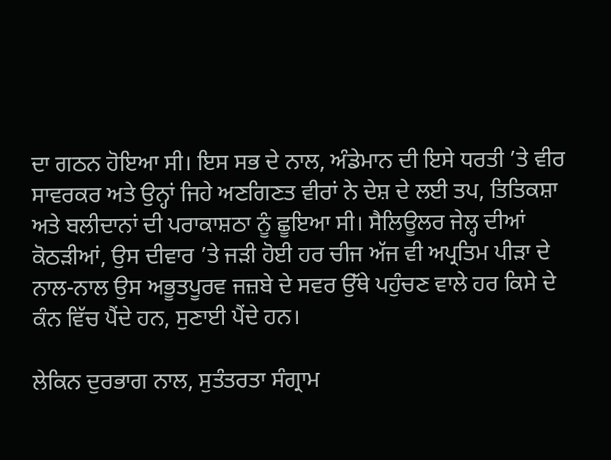ਦਾ ਗਠਨ ਹੋਇਆ ਸੀ। ਇਸ ਸਭ ਦੇ ਨਾਲ, ਅੰਡੇਮਾਨ ਦੀ ਇਸੇ ਧਰਤੀ ’ਤੇ ਵੀਰ ਸਾਵਰਕਰ ਅਤੇ ਉਨ੍ਹਾਂ ਜਿਹੇ ਅਣਗਿਣਤ ਵੀਰਾਂ ਨੇ ਦੇਸ਼ ਦੇ ਲਈ ਤਪ, ਤਿਤਿਕਸ਼ਾ ਅਤੇ ਬਲੀਦਾਨਾਂ ਦੀ ਪਰਾਕਾਸ਼ਠਾ ਨੂੰ ਛੂਇਆ ਸੀ। ਸੈਲਿਊਲਰ ਜੇਲ੍ਹ ਦੀਆਂ ਕੋਠੜੀਆਂ, ਉਸ ਦੀਵਾਰ ’ਤੇ ਜੜੀ ਹੋਈ ਹਰ ਚੀਜ ਅੱਜ ਵੀ ਅਪ੍ਰਤਿਮ ਪੀੜਾ ਦੇ ਨਾਲ-ਨਾਲ ਉਸ ਅਭੂਤਪੂਰਵ ਜਜ਼ਬੇ ਦੇ ਸਵਰ ਉੱਥੇ ਪਹੁੰਚਣ ਵਾਲੇ ਹਰ ਕਿਸੇ ਦੇ ਕੰਨ ਵਿੱਚ ਪੈਂਦੇ ਹਨ, ਸੁਣਾਈ ਪੈਂਦੇ ਹਨ।

ਲੇਕਿਨ ਦੁਰਭਾਗ ਨਾਲ, ਸੁਤੰਤਰਤਾ ਸੰਗ੍ਰਾਮ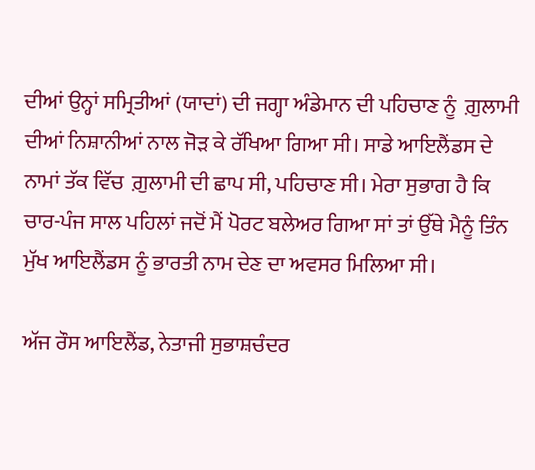ਦੀਆਂ ਉਨ੍ਹਾਂ ਸਮ੍ਰਿਤੀਆਂ (ਯਾਦਾਂ) ਦੀ ਜਗ੍ਹਾ ਅੰਡੇਮਾਨ ਦੀ ਪਹਿਚਾਣ ਨੂੰ  ਗ਼ੁਲਾਮੀ ਦੀਆਂ ਨਿਸ਼ਾਨੀਆਂ ਨਾਲ ਜੋੜ ਕੇ ਰੱਖਿਆ ਗਿਆ ਸੀ। ਸਾਡੇ ਆਇਲੈਂਡਸ ਦੇ ਨਾਮਾਂ ਤੱਕ ਵਿੱਚ  ਗ਼ੁਲਾਮੀ ਦੀ ਛਾਪ ਸੀ, ਪਹਿਚਾਣ ਸੀ। ਮੇਰਾ ਸੁਭਾਗ ਹੈ ਕਿ ਚਾਰ-ਪੰਜ ਸਾਲ ਪਹਿਲਾਂ ਜਦੋਂ ਮੈਂ ਪੋਰਟ ਬਲੇਅਰ ਗਿਆ ਸਾਂ ਤਾਂ ਉੱਥੇ ਮੈਨੂੰ ਤਿੰਨ ਮੁੱਖ ਆਇਲੈਂਡਸ ਨੂੰ ਭਾਰਤੀ ਨਾਮ ਦੇਣ ਦਾ ਅਵਸਰ ਮਿਲਿਆ ਸੀ।

ਅੱਜ ਰੌਸ ਆਇਲੈਂਡ, ਨੇਤਾਜੀ ਸੁਭਾਸ਼ਚੰਦਰ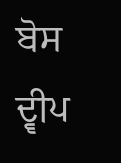ਬੋਸ ਦ੍ਵੀਪ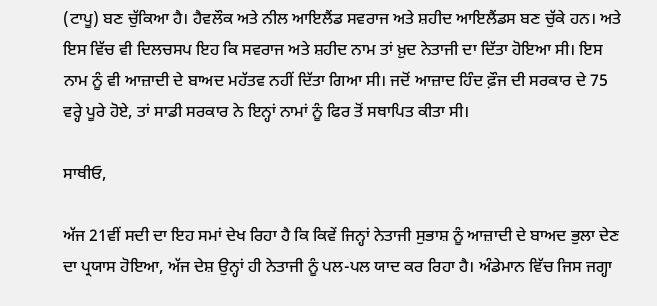(ਟਾਪੂ) ਬਣ ਚੁੱਕਿਆ ਹੈ। ਹੈਵਲੌਕ ਅਤੇ ਨੀਲ ਆਇਲੈਂਡ ਸਵਰਾਜ ਅਤੇ ਸ਼ਹੀਦ ਆਇਲੈਂਡਸ ਬਣ ਚੁੱਕੇ ਹਨ। ਅਤੇ ਇਸ ਵਿੱਚ ਵੀ ਦਿਲਚਸਪ ਇਹ ਕਿ ਸਵਰਾਜ ਅਤੇ ਸ਼ਹੀਦ ਨਾਮ ਤਾਂ ਖ਼ੁਦ ਨੇਤਾਜੀ ਦਾ ਦਿੱਤਾ ਹੋਇਆ ਸੀ। ਇਸ ਨਾਮ ਨੂੰ ਵੀ ਆਜ਼ਾਦੀ ਦੇ ਬਾਅਦ ਮਹੱਤਵ ਨਹੀਂ ਦਿੱਤਾ ਗਿਆ ਸੀ। ਜਦੋਂ ਆਜ਼ਾਦ ਹਿੰਦ ਫ਼ੌਜ ਦੀ ਸਰਕਾਰ ਦੇ 75 ਵਰ੍ਹੇ ਪੂਰੇ ਹੋਏ, ਤਾਂ ਸਾਡੀ ਸਰਕਾਰ ਨੇ ਇਨ੍ਹਾਂ ਨਾਮਾਂ ਨੂੰ ਫਿਰ ਤੋਂ ਸਥਾਪਿਤ ਕੀਤਾ ਸੀ।

ਸਾਥੀਓ,

ਅੱਜ 21ਵੀਂ ਸਦੀ ਦਾ ਇਹ ਸਮਾਂ ਦੇਖ ਰਿਹਾ ਹੈ ਕਿ ਕਿਵੇਂ ਜਿਨ੍ਹਾਂ ਨੇਤਾਜੀ ਸੁਭਾਸ਼ ਨੂੰ ਆਜ਼ਾਦੀ ਦੇ ਬਾਅਦ ਭੁਲਾ ਦੇਣ ਦਾ ਪ੍ਰਯਾਸ ਹੋਇਆ, ਅੱਜ ਦੇਸ਼ ਉਨ੍ਹਾਂ ਹੀ ਨੇਤਾਜੀ ਨੂੰ ਪਲ-ਪਲ ਯਾਦ ਕਰ ਰਿਹਾ ਹੈ। ਅੰਡੇਮਾਨ ਵਿੱਚ ਜਿਸ ਜਗ੍ਹਾ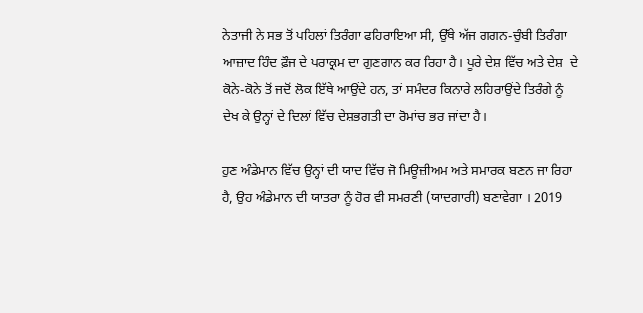ਨੇਤਾਜੀ ਨੇ ਸਭ ਤੋਂ ਪਹਿਲਾਂ ਤਿਰੰਗਾ ਫਹਿਰਾਇਆ ਸੀ, ਉੱਥੇ ਅੱਜ ਗਗਨ-ਚੁੰਬੀ ਤਿਰੰਗਾ ਆਜ਼ਾਦ ਹਿੰਦ ਫ਼ੌਜ ਦੇ ਪਰਾਕ੍ਰਮ ਦਾ ਗੁਣਗਾਨ ਕਰ ਰਿਹਾ ਹੈ। ਪੂਰੇ ਦੇਸ਼ ਵਿੱਚ ਅਤੇ ਦੇਸ਼  ਦੇ ਕੋਨੇ-ਕੋਨੇ ਤੋਂ ਜਦੋਂ ਲੋਕ ਇੱਥੇ ਆਉਂਦੇ ਹਨ, ਤਾਂ ਸਮੰਦਰ ਕਿਨਾਰੇ ਲਹਿਰਾਉਂਦੇ ਤਿਰੰਗੇ ਨੂੰ ਦੇਖ ਕੇ ਉਨ੍ਹਾਂ ਦੇ ਦਿਲਾਂ ਵਿੱਚ ਦੇਸ਼ਭਗਤੀ ਦਾ ਰੋਮਾਂਚ ਭਰ ਜਾਂਦਾ ਹੈ।

ਹੁਣ ਅੰਡੇਮਾਨ ਵਿੱਚ ਉਨ੍ਹਾਂ ਦੀ ਯਾਦ ਵਿੱਚ ਜੋ ਮਿਊਜ਼ੀਅਮ ਅਤੇ ਸਮਾਰਕ ਬਣਨ ਜਾ ਰਿਹਾ ਹੈ, ਉਹ ਅੰਡੇਮਾਨ ਦੀ ਯਾਤਰਾ ਨੂੰ ਹੋਰ ਵੀ ਸਮਰਣੀ (ਯਾਦਗਾਰੀ) ਬਣਾਵੇਗਾ । 2019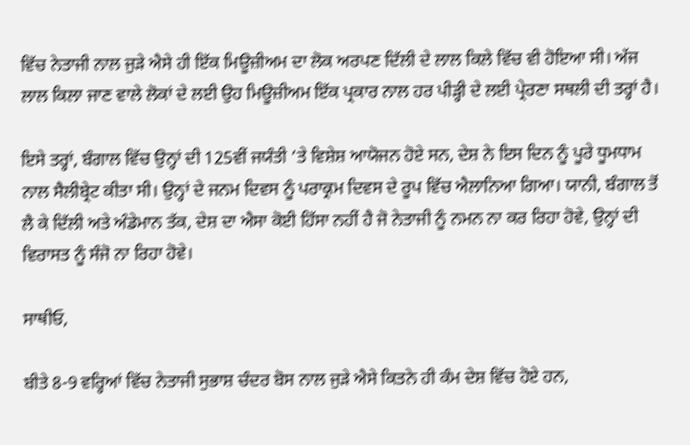ਵਿੱਚ ਨੇਤਾਜੀ ਨਾਲ ਜੁੜੇ ਐਸੇ ਹੀ ਇੱਕ ਮਿਊਜ਼ੀਅਮ ਦਾ ਲੋਕ ਅਰਪਣ ਦਿੱਲੀ ਦੇ ਲਾਲ ਕਿਲੇ ਵਿੱਚ ਵੀ ਹੋਇਆ ਸੀ। ਅੱਜ ਲਾਲ ਕਿਲਾ ਜਾਣ ਵਾਲੇ ਲੋਕਾਂ ਦੇ ਲਈ ਉਹ ਮਿਊਜ਼ੀਅਮ ਇੱਕ ਪ੍ਰਕਾਰ ਨਾਲ ਹਰ ਪੀੜ੍ਹੀ ਦੇ ਲਈ ਪ੍ਰੇਰਣਾ ਸਥਲੀ ਦੀ ਤਰ੍ਹਾਂ ਹੈ।

ਇਸੇ ਤਰ੍ਹਾਂ, ਬੰਗਾਲ ਵਿੱਚ ਉਨ੍ਹਾਂ ਦੀ 125ਵੀਂ ਜਯੰਤੀ ’ਤੇ ਵਿਸ਼ੇਸ਼ ਆਯੋਜਨ ਹੋਏ ਸਨ, ਦੇਸ਼ ਨੇ ਇਸ ਦਿਨ ਨੂੰ ਪੂਰੇ ਧੂਮਧਾਮ ਨਾਲ ਸੈਲੀਬ੍ਰੇਟ ਕੀਤਾ ਸੀ। ਉਨ੍ਹਾਂ ਦੇ ਜਨਮ ਦਿਵਸ ਨੂੰ ਪਰਾਕ੍ਰਮ ਦਿਵਸ ਦੇ ਰੂਪ ਵਿੱਚ ਐਲਾਨਿਆ ਗਿਆ। ਯਾਨੀ, ਬੰਗਾਲ ਤੋਂ ਲੈ ਕੇ ਦਿੱਲੀ ਅਤੇ ਅੰਡੇਮਾਨ ਤੱਕ, ਦੇਸ਼ ਦਾ ਐਸਾ ਕੋਈ ਹਿੱਸਾ ਨਹੀਂ ਹੈ ਜੋ ਨੇਤਾਜੀ ਨੂੰ ਨਮਨ ਨਾ ਕਰ ਰਿਹਾ ਹੋਵੇ, ਉਨ੍ਹਾਂ ਦੀ ਵਿਰਾਸਤ ਨੂੰ ਸੰਜੋ ਨਾ ਰਿਹਾ ਹੋਵੇ।

ਸਾਥੀਓ,

ਬੀਤੇ 8-9 ਵਰ੍ਹਿਆਂ ਵਿੱਚ ਨੇਤਾਜੀ ਸੁਭਾਸ਼ ਚੰਦਰ ਬੋਸ ਨਾਲ ਜੁੜੇ ਐਸੇ ਕਿਤਨੇ ਹੀ ਕੰਮ ਦੇਸ਼ ਵਿੱਚ ਹੋਏ ਹਨ,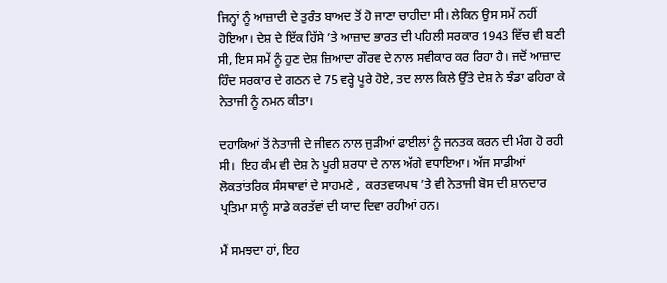ਜਿਨ੍ਹਾਂ ਨੂੰ ਆਜ਼ਾਦੀ ਦੇ ਤੁਰੰਤ ਬਾਅਦ ਤੋਂ ਹੋ ਜਾਣਾ ਚਾਹੀਦਾ ਸੀ। ਲੇਕਿਨ ਉਸ ਸਮੇਂ ਨਹੀਂ ਹੋਇਆ। ਦੇਸ਼ ਦੇ ਇੱਕ ਹਿੱਸੇ ’ਤੇ ਆਜ਼ਾਦ ਭਾਰਤ ਦੀ ਪਹਿਲੀ ਸਰਕਾਰ 1943 ਵਿੱਚ ਵੀ ਬਣੀ ਸੀ, ਇਸ ਸਮੇਂ ਨੂੰ ਹੁਣ ਦੇਸ਼ ਜ਼ਿਆਦਾ ਗੌਰਵ ਦੇ ਨਾਲ ਸਵੀਕਾਰ ਕਰ ਰਿਹਾ ਹੈ। ਜਦੋਂ ਆਜ਼ਾਦ ਹਿੰਦ ਸਰਕਾਰ ਦੇ ਗਠਨ ਦੇ 75 ਵਰ੍ਹੇ ਪੂਰੇ ਹੋਏ, ਤਦ ਲਾਲ ਕਿਲੇ ਉੱਤੇ ਦੇਸ਼ ਨੇ ਝੰਡਾ ਫਹਿਰਾ ਕੇ ਨੇਤਾਜੀ ਨੂੰ ਨਮਨ ਕੀਤਾ।

ਦਹਾਕਿਆਂ ਤੋਂ ਨੇਤਾਜੀ ਦੇ ਜੀਵਨ ਨਾਲ ਜੁੜੀਆਂ ਫਾਈਲਾਂ ਨੂੰ ਜਨਤਕ ਕਰਨ ਦੀ ਮੰਗ ਹੋ ਰਹੀ ਸੀ।  ਇਹ ਕੰਮ ਵੀ ਦੇਸ਼ ਨੇ ਪੂਰੀ ਸ਼ਰਧਾ ਦੇ ਨਾਲ ਅੱਗੇ ਵਧਾਇਆ। ਅੱਜ ਸਾਡੀਆਂ ਲੋਕਤਾਂਤਰਿਕ ਸੰਸਥਾਵਾਂ ਦੇ ਸਾਹਮਣੇ ,  ਕਰਤਵਯਪਥ ’ਤੇ ਵੀ ਨੇਤਾਜੀ ਬੋਸ ਦੀ ਸ਼ਾਨਦਾਰ ਪ੍ਰਤਿਮਾ ਸਾਨੂੰ ਸਾਡੇ ਕਰਤੱਵਾਂ ਦੀ ਯਾਦ ਦਿਵਾ ਰਹੀਆਂ ਹਨ।

ਮੈਂ ਸਮਝਦਾ ਹਾਂ, ਇਹ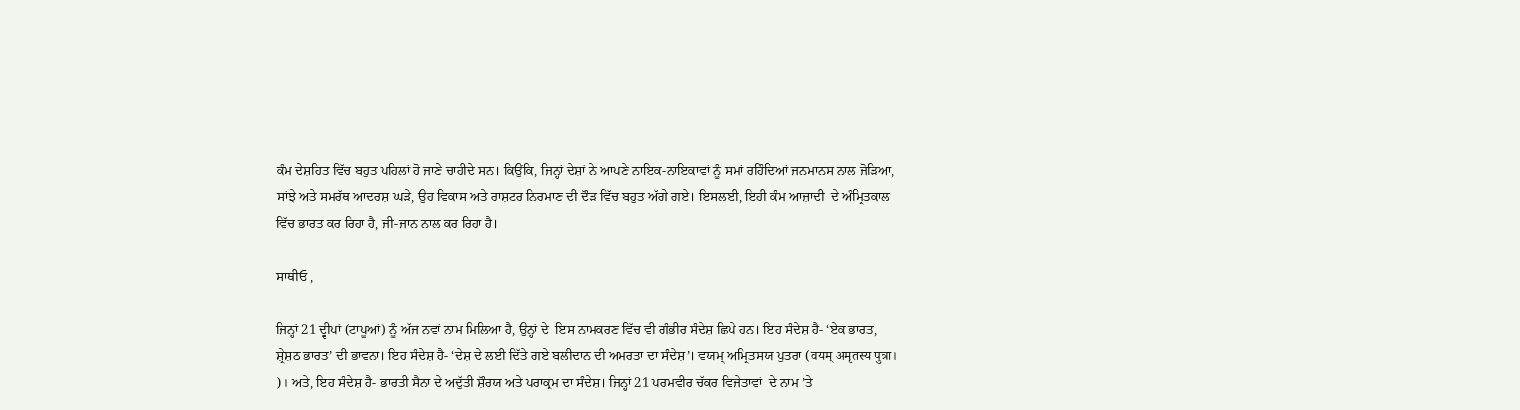ਕੰਮ ਦੇਸ਼ਹਿਤ ਵਿੱਚ ਬਹੁਤ ਪਹਿਲਾਂ ਹੋ ਜਾਣੇ ਚਾਹੀਦੇ ਸਨ। ਕਿਉਂਕਿ, ਜਿਨ੍ਹਾਂ ਦੇਸ਼ਾਂ ਨੇ ਆਪਣੇ ਨਾਇਕ-ਨਾਇਕਾਵਾਂ ਨੂੰ ਸਮਾਂ ਰਹਿੰਦਿਆਂ ਜਨਮਾਨਸ ਨਾਲ ਜੋੜਿਆ, ਸਾਂਝੇ ਅਤੇ ਸਮਰੱਥ ਆਦਰਸ਼ ਘੜੇ, ਉਹ ਵਿਕਾਸ ਅਤੇ ਰਾਸ਼ਟਰ ਨਿਰਮਾਣ ਦੀ ਦੌੜ ਵਿੱਚ ਬਹੁਤ ਅੱਗੇ ਗਏ। ਇਸਲਈ, ਇਹੀ ਕੰਮ ਆਜ਼ਾਦੀ  ਦੇ ਅੰਮ੍ਰਿਤਕਾਲ ਵਿੱਚ ਭਾਰਤ ਕਰ ਰਿਹਾ ਹੈ, ਜੀ-ਜਾਨ ਨਾਲ ਕਰ ਰਿਹਾ ਹੈ।

ਸਾਥੀਓ ,

ਜਿਨ੍ਹਾਂ 21 ਦ੍ਵੀਪਾਂ (ਟਾਪੂਆਂ) ਨੂੰ ਅੱਜ ਨਵਾਂ ਨਾਮ ਮਿਲਿਆ ਹੈ, ਉਨ੍ਹਾਂ ਦੇ  ਇਸ ਨਾਮਕਰਣ ਵਿੱਚ ਵੀ ਗੰਭੀਰ ਸੰਦੇਸ਼ ਛਿਪੇ ਹਨ। ਇਹ ਸੰਦੇਸ਼ ਹੈ- ‘ਏਕ ਭਾਰਤ, ਸ਼੍ਰੇਸ਼ਠ ਭਾਰਤ’ ਦੀ ਭਾਵਨਾ। ਇਹ ਸੰਦੇਸ਼ ਹੈ- ‘ਦੇਸ਼ ਦੇ ਲਈ ਦਿੱਤੇ ਗਏ ਬਲੀਦਾਨ ਦੀ ਅਮਰਤਾ ਦਾ ਸੰਦੇਸ਼’। ਵਯਮ੍ ਅਮ੍ਰਿਤਸਯ ਪੁਤਰਾ (वयम् अमृतस्य पुत्रा। )। ਅਤੇ, ਇਹ ਸੰਦੇਸ਼ ਹੈ- ਭਾਰਤੀ ਸੈਨਾ ਦੇ ਅਦੁੱਤੀ ਸ਼ੌਰਯ ਅਤੇ ਪਰਾਕ੍ਰਮ ਦਾ ਸੰਦੇਸ਼। ਜਿਨ੍ਹਾਂ 21 ਪਰਮਵੀਰ ਚੱਕਰ ਵਿਜੇਤਾਵਾਂ  ਦੇ ਨਾਮ ’ਤੇ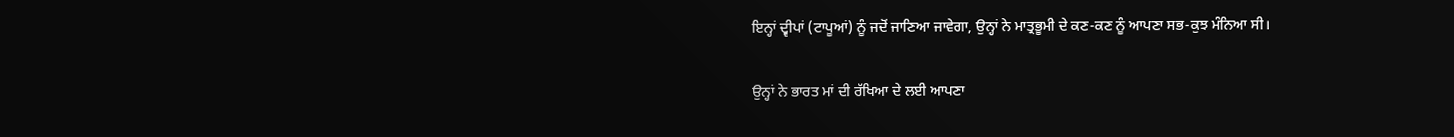ਇਨ੍ਹਾਂ ਦ੍ਵੀਪਾਂ (ਟਾਪੂਆਂ) ਨੂੰ ਜਦੋਂ ਜਾਣਿਆ ਜਾਵੇਗਾ, ਉਨ੍ਹਾਂ ਨੇ ਮਾਤ੍ਰਭੂਮੀ ਦੇ ਕਣ-ਕਣ ਨੂੰ ਆਪਣਾ ਸਭ-ਕੁਝ ਮੰਨਿਆ ਸੀ।

ਉਨ੍ਹਾਂ ਨੇ ਭਾਰਤ ਮਾਂ ਦੀ ਰੱਖਿਆ ਦੇ ਲਈ ਆਪਣਾ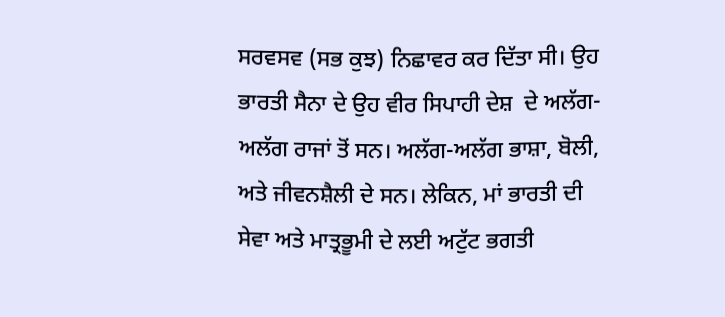ਸਰਵਸਵ (ਸਭ ਕੁਝ) ਨਿਛਾਵਰ ਕਰ ਦਿੱਤਾ ਸੀ। ਉਹ ਭਾਰਤੀ ਸੈਨਾ ਦੇ ਉਹ ਵੀਰ ਸਿਪਾਹੀ ਦੇਸ਼  ਦੇ ਅਲੱਗ-ਅਲੱਗ ਰਾਜਾਂ ਤੋਂ ਸਨ। ਅਲੱਗ-ਅਲੱਗ ਭਾਸ਼ਾ, ਬੋਲੀ, ਅਤੇ ਜੀਵਨਸ਼ੈਲੀ ਦੇ ਸਨ। ਲੇਕਿਨ, ਮਾਂ ਭਾਰਤੀ ਦੀ ਸੇਵਾ ਅਤੇ ਮਾਤ੍ਰਭੂਮੀ ਦੇ ਲਈ ਅਟੁੱਟ ਭਗਤੀ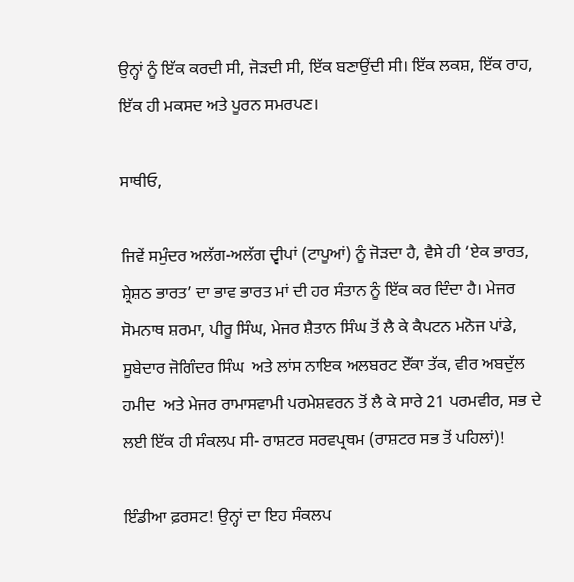ਉਨ੍ਹਾਂ ਨੂੰ ਇੱਕ ਕਰਦੀ ਸੀ, ਜੋੜਦੀ ਸੀ, ਇੱਕ ਬਣਾਉਂਦੀ ਸੀ। ਇੱਕ ਲਕਸ਼, ਇੱਕ ਰਾਹ, ਇੱਕ ਹੀ ਮਕਸਦ ਅਤੇ ਪੂਰਨ ਸਮਰਪਣ।

ਸਾਥੀਓ,

ਜਿਵੇਂ ਸਮੁੰਦਰ ਅਲੱਗ-ਅਲੱਗ ਦ੍ਵੀਪਾਂ (ਟਾਪੂਆਂ) ਨੂੰ ਜੋੜਦਾ ਹੈ, ਵੈਸੇ ਹੀ ‘ਏਕ ਭਾਰਤ, ਸ਼੍ਰੇਸ਼ਠ ਭਾਰਤ’ ਦਾ ਭਾਵ ਭਾਰਤ ਮਾਂ ਦੀ ਹਰ ਸੰਤਾਨ ਨੂੰ ਇੱਕ ਕਰ ਦਿੰਦਾ ਹੈ। ਮੇਜਰ ਸੋਮਨਾਥ ਸ਼ਰਮਾ, ਪੀਰੂ ਸਿੰਘ, ਮੇਜਰ ਸ਼ੈਤਾਨ ਸਿੰਘ ਤੋਂ ਲੈ ਕੇ ਕੈਪਟਨ ਮਨੋਜ ਪਾਂਡੇ, ਸੂਬੇਦਾਰ ਜੋਗਿੰਦਰ ਸਿੰਘ  ਅਤੇ ਲਾਂਸ ਨਾਇਕ ਅਲਬਰਟ ਏੱਕਾ ਤੱਕ, ਵੀਰ ਅਬਦੁੱਲ ਹਮੀਦ  ਅਤੇ ਮੇਜਰ ਰਾਮਾਸਵਾਮੀ ਪਰਮੇਸ਼ਵਰਨ ਤੋਂ ਲੈ ਕੇ ਸਾਰੇ 21 ਪਰਮਵੀਰ, ਸਭ ਦੇ ਲਈ ਇੱਕ ਹੀ ਸੰਕਲਪ ਸੀ- ਰਾਸ਼ਟਰ ਸਰਵਪ੍ਰਥਮ (ਰਾਸ਼ਟਰ ਸਭ ਤੋਂ ਪਹਿਲਾਂ)!

ਇੰਡੀਆ ਫ਼ਰਸਟ! ਉਨ੍ਹਾਂ ਦਾ ਇਹ ਸੰਕਲਪ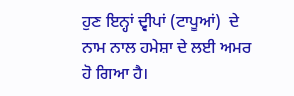ਹੁਣ ਇਨ੍ਹਾਂ ਦ੍ਵੀਪਾਂ (ਟਾਪੂਆਂ)  ਦੇ ਨਾਮ ਨਾਲ ਹਮੇਸ਼ਾ ਦੇ ਲਈ ਅਮਰ ਹੋ ਗਿਆ ਹੈ।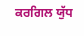ਕਰਗਿਲ ਯੁੱਧ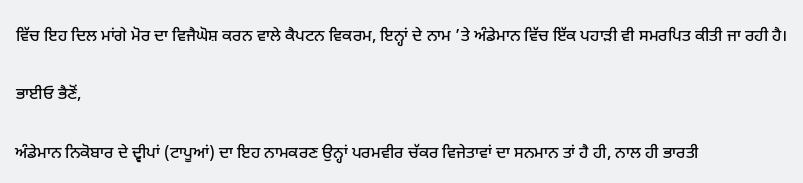ਵਿੱਚ ਇਹ ਦਿਲ ਮਾਂਗੇ ਮੋਰ ਦਾ ਵਿਜੈਘੋਸ਼ ਕਰਨ ਵਾਲੇ ਕੈਪਟਨ ਵਿਕਰਮ, ਇਨ੍ਹਾਂ ਦੇ ਨਾਮ ’ਤੇ ਅੰਡੇਮਾਨ ਵਿੱਚ ਇੱਕ ਪਹਾੜੀ ਵੀ ਸਮਰਪਿਤ ਕੀਤੀ ਜਾ ਰਹੀ ਹੈ।

ਭਾਈਓ ਭੈਣੋਂ,

ਅੰਡੇਮਾਨ ਨਿਕੋਬਾਰ ਦੇ ਦ੍ਵੀਪਾਂ (ਟਾਪੂਆਂ) ਦਾ ਇਹ ਨਾਮਕਰਣ ਉਨ੍ਹਾਂ ਪਰਮਵੀਰ ਚੱਕਰ ਵਿਜੇਤਾਵਾਂ ਦਾ ਸਨਮਾਨ ਤਾਂ ਹੈ ਹੀ, ਨਾਲ ਹੀ ਭਾਰਤੀ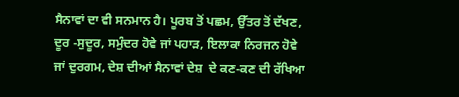ਸੈਨਾਵਾਂ ਦਾ ਵੀ ਸਨਮਾਨ ਹੈ। ਪੂਰਬ ਤੋਂ ਪਛਮ, ਉੱਤਰ ਤੋਂ ਦੱਖਣ, ਦੂਰ -ਸੁਦੂਰ, ਸਮੁੰਦਰ ਹੋਵੇ ਜਾਂ ਪਹਾੜ, ਇਲਾਕਾ ਨਿਰਜਨ ਹੋਵੇ ਜਾਂ ਦੁਰਗਮ, ਦੇਸ਼ ਦੀਆਂ ਸੈਨਾਵਾਂ ਦੇਸ਼  ਦੇ ਕਣ-ਕਣ ਦੀ ਰੱਖਿਆ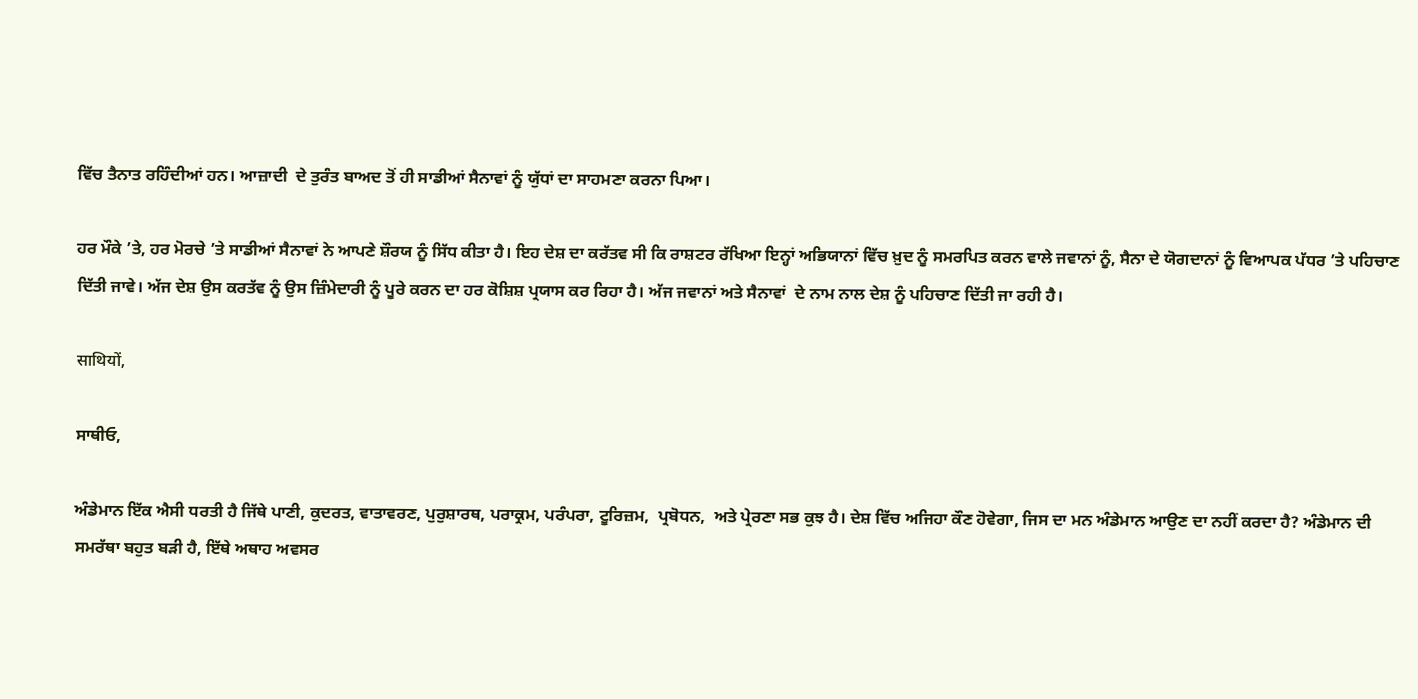ਵਿੱਚ ਤੈਨਾਤ ਰਹਿੰਦੀਆਂ ਹਨ। ਆਜ਼ਾਦੀ  ਦੇ ਤੁਰੰਤ ਬਾਅਦ ਤੋਂ ਹੀ ਸਾਡੀਆਂ ਸੈਨਾਵਾਂ ਨੂੰ ਯੁੱਧਾਂ ਦਾ ਸਾਹਮਣਾ ਕਰਨਾ ਪਿਆ।

ਹਰ ਮੌਕੇ ’ਤੇ, ਹਰ ਮੋਰਚੇ ’ਤੇ ਸਾਡੀਆਂ ਸੈਨਾਵਾਂ ਨੇ ਆਪਣੇ ਸ਼ੌਰਯ ਨੂੰ ਸਿੱਧ ਕੀਤਾ ਹੈ। ਇਹ ਦੇਸ਼ ਦਾ ਕਰੱਤਵ ਸੀ ਕਿ ਰਾਸ਼ਟਰ ਰੱਖਿਆ ਇਨ੍ਹਾਂ ਅਭਿਯਾਨਾਂ ਵਿੱਚ ਖ਼ੁਦ ਨੂੰ ਸਮਰਪਿਤ ਕਰਨ ਵਾਲੇ ਜਵਾਨਾਂ ਨੂੰ, ਸੈਨਾ ਦੇ ਯੋਗਦਾਨਾਂ ਨੂੰ ਵਿਆਪਕ ਪੱਧਰ ’ਤੇ ਪਹਿਚਾਣ ਦਿੱਤੀ ਜਾਵੇ। ਅੱਜ ਦੇਸ਼ ਉਸ ਕਰਤੱਵ ਨੂੰ ਉਸ ਜ਼ਿੰਮੇਦਾਰੀ ਨੂੰ ਪੂਰੇ ਕਰਨ ਦਾ ਹਰ ਕੋਸ਼ਿਸ਼ ਪ੍ਰਯਾਸ ਕਰ ਰਿਹਾ ਹੈ। ਅੱਜ ਜਵਾਨਾਂ ਅਤੇ ਸੈਨਾਵਾਂ  ਦੇ ਨਾਮ ਨਾਲ ਦੇਸ਼ ਨੂੰ ਪਹਿਚਾਣ ਦਿੱਤੀ ਜਾ ਰਹੀ ਹੈ।

साथियों,

ਸਾਥੀਓ,

ਅੰਡੇਮਾਨ ਇੱਕ ਐਸੀ ਧਰਤੀ ਹੈ ਜਿੱਥੇ ਪਾਣੀ, ਕੁਦਰਤ, ਵਾਤਾਵਰਣ, ਪੁਰੁਸ਼ਾਰਥ, ਪਰਾਕ੍ਰਮ, ਪਰੰਪਰਾ, ਟੂਰਿਜ਼ਮ,  ਪ੍ਰਬੋਧਨ,  ਅਤੇ ਪ੍ਰੇਰਣਾ ਸਭ ਕੁਝ ਹੈ। ਦੇਸ਼ ਵਿੱਚ ਅਜਿਹਾ ਕੌਣ ਹੋਵੇਗਾ, ਜਿਸ ਦਾ ਮਨ ਅੰਡੇਮਾਨ ਆਉਣ ਦਾ ਨਹੀਂ ਕਰਦਾ ਹੈ? ਅੰਡੇਮਾਨ ਦੀ ਸਮਰੱਥਾ ਬਹੁਤ ਬੜੀ ਹੈ, ਇੱਥੇ ਅਥਾਹ ਅਵਸਰ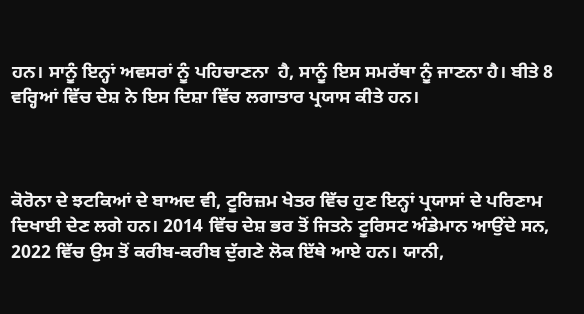ਹਨ। ਸਾਨੂੰ ਇਨ੍ਹਾਂ ਅਵਸਰਾਂ ਨੂੰ ਪਹਿਚਾਣਨਾ  ਹੈ, ਸਾਨੂੰ ਇਸ ਸਮਰੱਥਾ ਨੂੰ ਜਾਣਨਾ ਹੈ। ਬੀਤੇ 8 ਵਰ੍ਹਿਆਂ ਵਿੱਚ ਦੇਸ਼ ਨੇ ਇਸ ਦਿਸ਼ਾ ਵਿੱਚ ਲਗਾਤਾਰ ਪ੍ਰਯਾਸ ਕੀਤੇ ਹਨ।



ਕੋਰੋਨਾ ਦੇ ਝਟਕਿਆਂ ਦੇ ਬਾਅਦ ਵੀ, ਟੂਰਿਜ਼ਮ ਖੇਤਰ ਵਿੱਚ ਹੁਣ ਇਨ੍ਹਾਂ ਪ੍ਰਯਾਸਾਂ ਦੇ ਪਰਿਣਾਮ ਦਿਖਾਈ ਦੇਣ ਲਗੇ ਹਨ। 2014 ਵਿੱਚ ਦੇਸ਼ ਭਰ ਤੋਂ ਜਿਤਨੇ ਟੂਰਿਸਟ ਅੰਡੇਮਾਨ ਆਉਂਦੇ ਸਨ, 2022 ਵਿੱਚ ਉਸ ਤੋਂ ਕਰੀਬ-ਕਰੀਬ ਦੁੱਗਣੇ ਲੋਕ ਇੱਥੇ ਆਏ ਹਨ। ਯਾਨੀ,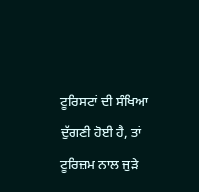ਟੂਰਿਸਟਾਂ ਦੀ ਸੰਖਿਆ ਦੁੱਗਣੀ ਹੋਈ ਹੈ, ਤਾਂ ਟੂਰਿਜ਼ਮ ਨਾਲ ਜੁੜੇ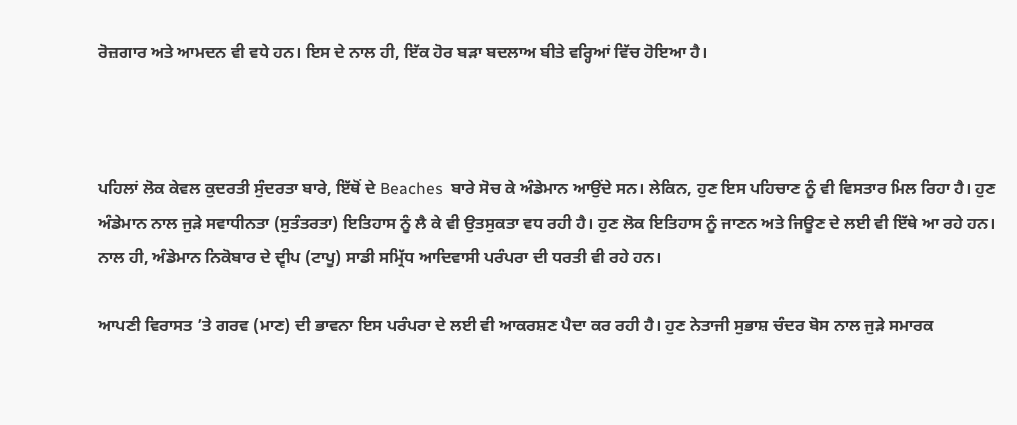ਰੋਜ਼ਗਾਰ ਅਤੇ ਆਮਦਨ ਵੀ ਵਧੇ ਹਨ। ਇਸ ਦੇ ਨਾਲ ਹੀ, ਇੱਕ ਹੋਰ ਬੜਾ ਬਦਲਾਅ ਬੀਤੇ ਵਰ੍ਹਿਆਂ ਵਿੱਚ ਹੋਇਆ ਹੈ।



ਪਹਿਲਾਂ ਲੋਕ ਕੇਵਲ ਕੁਦਰਤੀ ਸੁੰਦਰਤਾ ਬਾਰੇ, ਇੱਥੋਂ ਦੇ Beaches  ਬਾਰੇ ਸੋਚ ਕੇ ਅੰਡੇਮਾਨ ਆਉਂਦੇ ਸਨ। ਲੇਕਿਨ, ਹੁਣ ਇਸ ਪਹਿਚਾਣ ਨੂੰ ਵੀ ਵਿਸਤਾਰ ਮਿਲ ਰਿਹਾ ਹੈ। ਹੁਣ ਅੰਡੇਮਾਨ ਨਾਲ ਜੁੜੇ ਸਵਾਧੀਨਤਾ (ਸੁਤੰਤਰਤਾ) ਇਤਿਹਾਸ ਨੂੰ ਲੈ ਕੇ ਵੀ ਉਤਸੁਕਤਾ ਵਧ ਰਹੀ ਹੈ। ਹੁਣ ਲੋਕ ਇਤਿਹਾਸ ਨੂੰ ਜਾਣਨ ਅਤੇ ਜਿਊਣ ਦੇ ਲਈ ਵੀ ਇੱਥੇ ਆ ਰਹੇ ਹਨ। ਨਾਲ ਹੀ, ਅੰਡੇਮਾਨ ਨਿਕੋਬਾਰ ਦੇ ਦ੍ਵੀਪ (ਟਾਪੂ) ਸਾਡੀ ਸਮ੍ਰਿੱਧ ਆਦਿਵਾਸੀ ਪਰੰਪਰਾ ਦੀ ਧਰਤੀ ਵੀ ਰਹੇ ਹਨ।

ਆਪਣੀ ਵਿਰਾਸਤ ’ਤੇ ਗਰਵ (ਮਾਣ) ਦੀ ਭਾਵਨਾ ਇਸ ਪਰੰਪਰਾ ਦੇ ਲਈ ਵੀ ਆਕਰਸ਼ਣ ਪੈਦਾ ਕਰ ਰਹੀ ਹੈ। ਹੁਣ ਨੇਤਾਜੀ ਸੁਭਾਸ਼ ਚੰਦਰ ਬੋਸ ਨਾਲ ਜੁੜੇ ਸਮਾਰਕ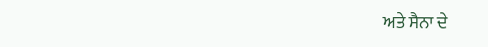ਅਤੇ ਸੈਨਾ ਦੇ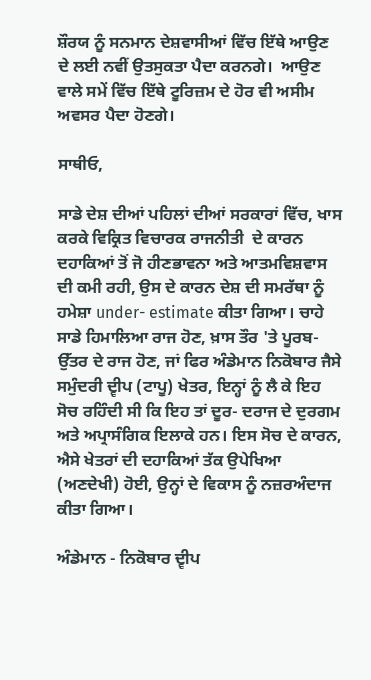ਸ਼ੌਰਯ ਨੂੰ ਸਨਮਾਨ ਦੇਸ਼ਵਾਸੀਆਂ ਵਿੱਚ ਇੱਥੇ ਆਉਣ ਦੇ ਲਈ ਨਵੀਂ ਉਤਸੁਕਤਾ ਪੈਦਾ ਕਰਨਗੇ।  ਆਉਣ ਵਾਲੇ ਸਮੇਂ ਵਿੱਚ ਇੱਥੇ ਟੂਰਿਜ਼ਮ ਦੇ ਹੋਰ ਵੀ ਅਸੀਮ ਅਵਸਰ ਪੈਦਾ ਹੋਣਗੇ।

ਸਾਥੀਓ,

ਸਾਡੇ ਦੇਸ਼ ਦੀਆਂ ਪਹਿਲਾਂ ਦੀਆਂ ਸਰਕਾਰਾਂ ਵਿੱਚ, ਖਾਸ ਕਰਕੇ ਵਿਕ੍ਰਿਤ ਵਿਚਾਰਕ ਰਾਜਨੀਤੀ  ਦੇ ਕਾਰਨ ਦਹਾਕਿਆਂ ਤੋਂ ਜੋ ਹੀਣਭਾਵਨਾ ਅਤੇ ‍ਆਤਮਵਿਸ਼ਵਾਸ ਦੀ ਕਮੀ ਰਹੀ, ਉਸ ਦੇ ਕਾਰਨ ਦੇਸ਼ ਦੀ ਸਮਰੱਥਾ ਨੂੰ ਹਮੇਸ਼ਾ under- estimate ਕੀਤਾ ਗਿਆ। ਚਾਹੇ ਸਾਡੇ ਹਿਮਾਲਿਆ ਰਾਜ ਹੋਣ, ਖ਼ਾਸ ਤੌਰ 'ਤੇ ਪੂਰਬ-ਉੱਤਰ ਦੇ ਰਾਜ ਹੋਣ, ਜਾਂ ਫਿਰ ਅੰਡੇਮਾਨ ਨਿਕੋਬਾਰ ਜੈਸੇ ਸਮੁੰਦਰੀ ਦ੍ਵੀਪ (ਟਾਪੂ) ਖੇਤਰ, ਇਨ੍ਹਾਂ ਨੂੰ ਲੈ ਕੇ ਇਹ ਸੋਚ ਰਹਿੰਦੀ ਸੀ ਕਿ ਇਹ ਤਾਂ ਦੂਰ- ਦਰਾਜ ਦੇ ਦੁਰਗਮ ਅਤੇ ਅਪ੍ਰਾਸੰਗਿਕ ਇਲਾਕੇ ਹਨ। ਇਸ ਸੋਚ ਦੇ ਕਾਰਨ, ਐਸੇ ਖੇਤਰਾਂ ਦੀ ਦਹਾਕਿਆਂ ਤੱਕ ਉਪੇਖਿਆ (ਅਣਦੇਖੀ) ਹੋਈ, ਉਨ੍ਹਾਂ ਦੇ ਵਿਕਾਸ ਨੂੰ ਨਜ਼ਰਅੰਦਾਜ ਕੀਤਾ ਗਿਆ।

ਅੰਡੇਮਾਨ - ਨਿਕੋਬਾਰ ਦ੍ਵੀਪ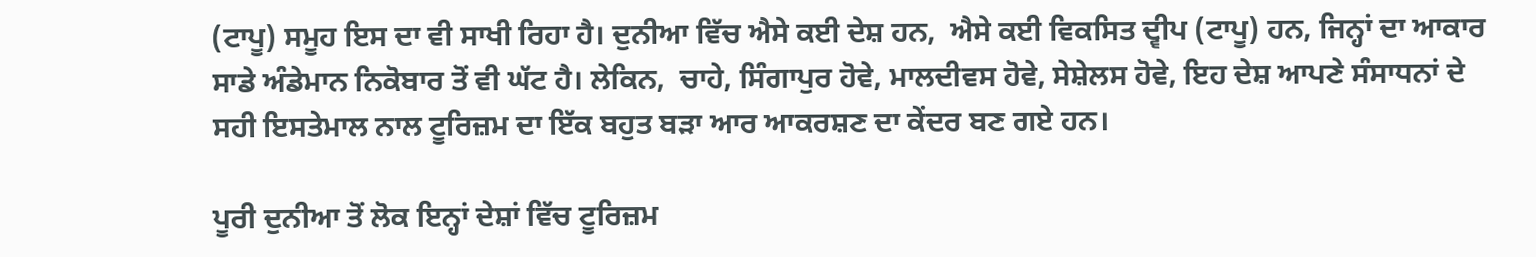(ਟਾਪੂ) ਸਮੂਹ ਇਸ ਦਾ ਵੀ ਸਾਖੀ ਰਿਹਾ ਹੈ। ਦੁਨੀਆ ਵਿੱਚ ਐਸੇ ਕਈ ਦੇਸ਼ ਹਨ,  ਐਸੇ ਕਈ ਵਿਕਸਿਤ ਦ੍ਵੀਪ (ਟਾਪੂ) ਹਨ, ਜਿਨ੍ਹਾਂ ਦਾ ਆਕਾਰ ਸਾਡੇ ਅੰਡੇਮਾਨ ਨਿਕੋਬਾਰ ਤੋਂ ਵੀ ਘੱਟ ਹੈ। ਲੇਕਿਨ,  ਚਾਹੇ, ਸਿੰਗਾਪੁਰ ਹੋਵੇ, ਮਾਲਦੀਵਸ ਹੋਵੇ, ਸੇਸ਼ੇਲਸ ਹੋਵੇ, ਇਹ ਦੇਸ਼ ਆਪਣੇ ਸੰਸਾਧਨਾਂ ਦੇ ਸਹੀ ਇਸਤੇਮਾਲ ਨਾਲ ਟੂਰਿਜ਼ਮ ਦਾ ਇੱਕ ਬਹੁਤ ਬੜਾ ਆਰ ਆਕਰਸ਼ਣ ਦਾ ਕੇਂਦਰ ਬਣ ਗਏ ਹਨ।

ਪੂਰੀ ਦੁਨੀਆ ਤੋਂ ਲੋਕ ਇਨ੍ਹਾਂ ਦੇਸ਼ਾਂ ਵਿੱਚ ਟੂਰਿਜ਼ਮ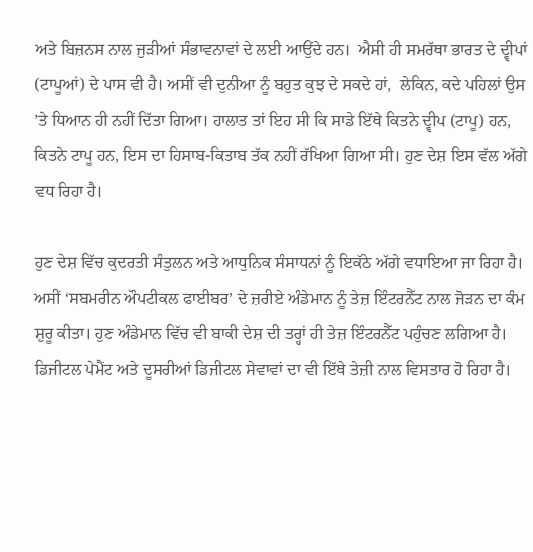ਅਤੇ ਬਿਜ਼ਨਸ ਨਾਲ ਜੁੜੀਆਂ ਸੰਭਾਵਨਾਵਾਂ ਦੇ ਲਈ ਆਉਂਦੇ ਹਨ।  ਐਸੀ ਹੀ ਸਮਰੱਥਾ ਭਾਰਤ ਦੇ ਦ੍ਵੀਪਾਂ (ਟਾਪੂਆਂ) ਦੇ ਪਾਸ ਵੀ ਹੈ। ਅਸੀਂ ਵੀ ਦੁਨੀਆ ਨੂੰ ਬਹੁਤ ਕੁਝ ਦੇ ਸਕਦੇ ਹਾਂ,  ਲੇਕਿਨ, ਕਦੇ ਪਹਿਲਾਂ ਉਸ ’ਤੇ ਧਿਆਨ ਹੀ ਨਹੀਂ ਦਿੱਤਾ ਗਿਆ। ਹਾਲਾਤ ਤਾਂ ਇਹ ਸੀ ਕਿ ਸਾਡੇ ਇੱਥੇ ਕਿਤਨੇ ਦ੍ਵੀਪ (ਟਾਪੂ) ਹਨ, ਕਿਤਨੇ ਟਾਪੂ ਹਨ, ਇਸ ਦਾ ਹਿਸਾਬ-ਕਿਤਾਬ ਤੱਕ ਨਹੀਂ ਰੱਖਿਆ ਗਿਆ ਸੀ। ਹੁਣ ਦੇਸ਼ ਇਸ ਵੱਲ ਅੱਗੇ ਵਧ ਰਿਹਾ ਹੈ।

ਹੁਣ ਦੇਸ਼ ਵਿੱਚ ਕੁਦਰਤੀ ਸੰਤੁਲਨ ਅਤੇ ਆਧੁਨਿਕ ਸੰਸਾਧਨਾਂ ਨੂੰ ਇਕੱਠੇ ਅੱਗੇ ਵਧਾਇਆ ਜਾ ਰਿਹਾ ਹੈ। ਅਸੀਂ ‘ਸਬਮਰੀਨ ਔਪਟੀਕਲ ਫਾਈਬਰ’ ਦੇ ਜ਼ਰੀਏ ਅੰਡੇਮਾਨ ਨੂੰ ਤੇਜ਼ ਇੰਟਰਨੈੱਟ ਨਾਲ ਜੋੜਨ ਦਾ ਕੰਮ ਸ਼ੁਰੂ ਕੀਤਾ। ਹੁਣ ਅੰਡੇਮਾਨ ਵਿੱਚ ਵੀ ਬਾਕੀ ਦੇਸ਼ ਦੀ ਤਰ੍ਹਾਂ ਹੀ ਤੇਜ਼ ਇੰਟਰਨੈੱਟ ਪਹੁੰਚਣ ਲਗਿਆ ਹੈ। ਡਿਜੀਟਲ ਪੇਮੈਂਟ ਅਤੇ ਦੂਸਰੀਆਂ ਡਿਜੀਟਲ ਸੇਵਾਵਾਂ ਦਾ ਵੀ ਇੱਥੇ ਤੇਜ਼ੀ ਨਾਲ ਵਿਸਤਾਰ ਹੋ ਰਿਹਾ ਹੈ।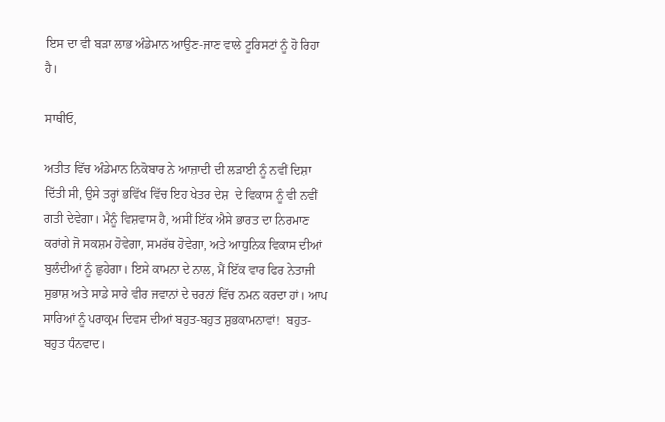ਇਸ ਦਾ ਵੀ ਬੜਾ ਲਾਭ ਅੰਡੇਮਾਨ ਆਉਣ-ਜਾਣ ਵਾਲੇ ਟੂਰਿਸਟਾਂ ਨੂੰ ਹੋ ਰਿਹਾ ਹੈ।

ਸਾਥੀਓ,

ਅਤੀਤ ਵਿੱਚ ਅੰਡੇਮਾਨ ਨਿਕੋਬਾਰ ਨੇ ਆਜ਼ਾਦੀ ਦੀ ਲੜਾਈ ਨੂੰ ਨਵੀਂ ਦਿਸ਼ਾ ਦਿੱਤੀ ਸੀ, ਉਸੇ ਤਰ੍ਹਾਂ ਭਵਿੱਖ ਵਿੱਚ ਇਹ ਖੇਤਰ ਦੇਸ਼  ਦੇ ਵਿਕਾਸ ਨੂੰ ਵੀ ਨਵੀਂ ਗਤੀ ਦੇਵੇਗਾ। ਮੈਨੂੰ ਵਿਸ਼ਵਾਸ ਹੈ, ਅਸੀਂ ਇੱਕ ਐਸੇ ਭਾਰਤ ਦਾ ਨਿਰਮਾਣ ਕਰਾਂਗੇ ਜੋ ਸਕਸ਼ਮ ਹੋਵੇਗਾ, ਸਮਰੱਥ ਹੋਵੇਗਾ, ਅਤੇ ਆਧੁਨਿਕ ਵਿਕਾਸ ਦੀਆਂ ਬੁਲੰਦੀਆਂ ਨੂੰ ਛੁਹੇਗਾ। ਇਸੇ ਕਾਮਨਾ ਦੇ ਨਾਲ, ਮੈਂ ਇੱਕ ਵਾਰ ਫਿਰ ਨੇਤਾਜੀ ਸੁਭਾਸ਼ ਅਤੇ ਸਾਡੇ ਸਾਰੇ ਵੀਰ ਜਵਾਨਾਂ ਦੇ ਚਰਨਾਂ ਵਿੱਚ ਨਮਨ ਕਰਦਾ ਹਾਂ। ਆਪ ਸਾਰਿਆਂ ਨੂੰ ਪਰਾਕ੍ਰਮ ਦਿਵਸ ਦੀਆਂ ਬਹੁਤ-ਬਹੁਤ ਸ਼ੁਭਕਾਮਨਾਵਾਂ!  ਬਹੁਤ-ਬਹੁਤ ਧੰਨਵਾਦ।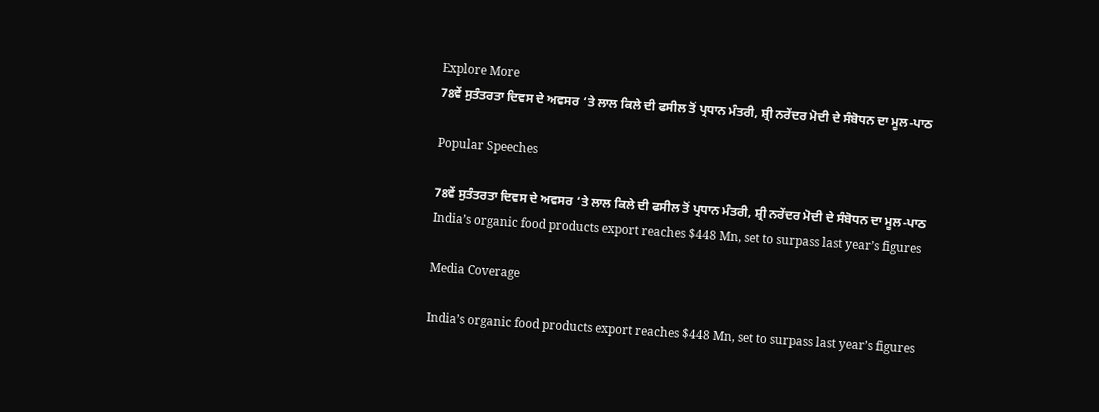Explore More
78ਵੇਂ ਸੁਤੰਤਰਤਾ ਦਿਵਸ ਦੇ ਅਵਸਰ ‘ਤੇ ਲਾਲ ਕਿਲੇ ਦੀ ਫਸੀਲ ਤੋਂ ਪ੍ਰਧਾਨ ਮੰਤਰੀ, ਸ਼੍ਰੀ ਨਰੇਂਦਰ ਮੋਦੀ ਦੇ ਸੰਬੋਧਨ ਦਾ ਮੂਲ-ਪਾਠ

Popular Speeches

78ਵੇਂ ਸੁਤੰਤਰਤਾ ਦਿਵਸ ਦੇ ਅਵਸਰ ‘ਤੇ ਲਾਲ ਕਿਲੇ ਦੀ ਫਸੀਲ ਤੋਂ ਪ੍ਰਧਾਨ ਮੰਤਰੀ, ਸ਼੍ਰੀ ਨਰੇਂਦਰ ਮੋਦੀ ਦੇ ਸੰਬੋਧਨ ਦਾ ਮੂਲ-ਪਾਠ
India’s organic food products export reaches $448 Mn, set to surpass last year’s figures

Media Coverage

India’s organic food products export reaches $448 Mn, set to surpass last year’s figures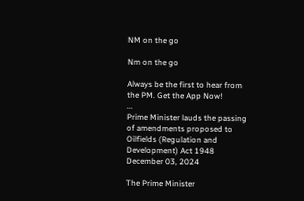NM on the go

Nm on the go

Always be the first to hear from the PM. Get the App Now!
...
Prime Minister lauds the passing of amendments proposed to Oilfields (Regulation and Development) Act 1948
December 03, 2024

The Prime Minister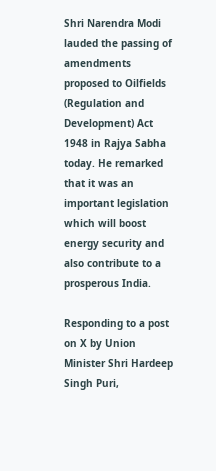Shri Narendra Modi lauded the passing of amendments proposed to Oilfields (Regulation and Development) Act 1948 in Rajya Sabha today. He remarked that it was an important legislation which will boost energy security and also contribute to a prosperous India.

Responding to a post on X by Union Minister Shri Hardeep Singh Puri,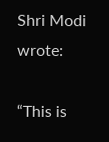Shri Modi wrote:

“This is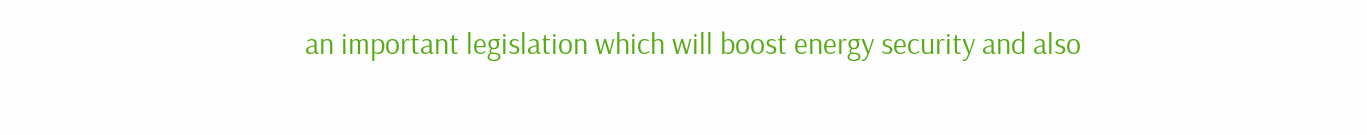an important legislation which will boost energy security and also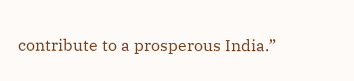contribute to a prosperous India.”